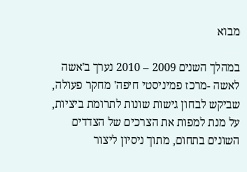מבוא

במהלך השנים 2009 – 2010 נערך ב'אשה לאשה -מרכז פמיניסטי חיפה' מחקר פעולה, שביקש לבחון גישות שונות לתרומת ביציות, על מנת למפות את הצרכים של הצדדים השונים בתחום, מתוך ניסיון ליצור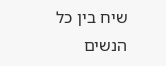שיח בין כל הנשים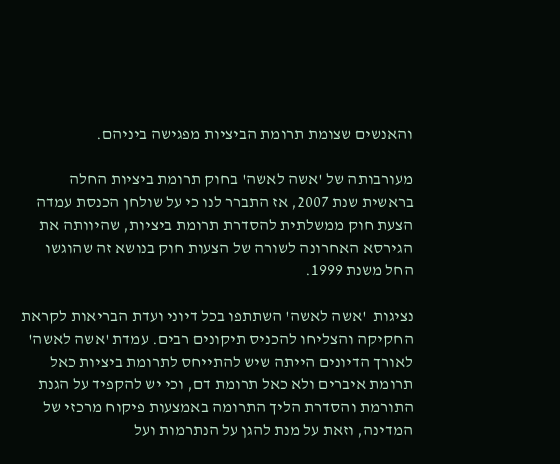והאנשים שצומת תרומת הביציות מפגישה ביניהם.

מעורבותה של 'אשה לאשה' בחוק תרומת ביציות החלה בראשית שנת 2007, אז התברר לנו כי על שולחן הכנסת עמדה הצעת חוק ממשלתית להסדרת תרומת ביציות, שהיוותה את הגירסא האחרונה לשורה של הצעות חוק בנושא זה שהוגשו החל משנת 1999.

נציגות  'אשה לאשה' השתתפו בכל דיוני ועדת הבריאות לקראת החקיקה והצליחו להכניס תיקונים רבים. עמדת 'אשה לאשה' לאורך הדיונים הייתה שיש להתייחס לתרומת ביציות כאל תרומת איברים ולא כאל תרומת דם, וכי יש להקפיד על הגנת התורמת והסדרת הליך התרומה באמצעות פיקוח מרכזי של המדינה, וזאת על מנת להגן על הנתרמות ועל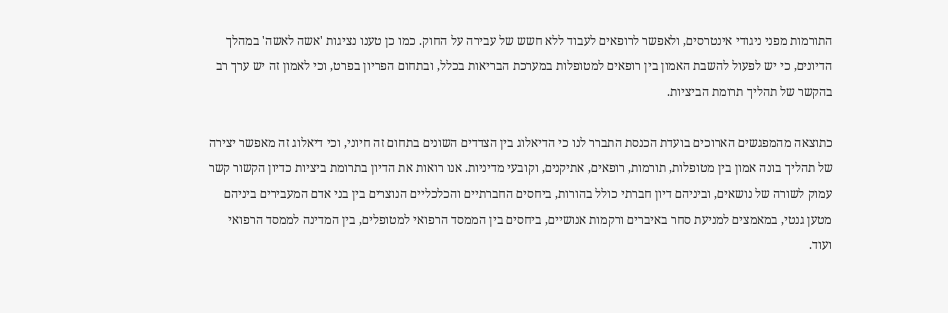התורמות מפני ניגודי אינטרסים, ולאפשר לרופאים לעבוד ללא חשש של עבירה על החוק. כמו כן טענו נציגות 'אשה לאשה' במהלך הדיונים, כי יש לפעול להשבת האמון בין רופאים למטופלות במערכת הבריאות בכלל, ובתחום הפריון בפרט, וכי לאמון זה יש ערך רב בהקשר של תהליך תרומת הביציות.

כתוצאה מהמפגשים הארוכים בועדת הכנסת התברר לנו כי הדיאלוג בין הצדדים השונים בתחום זה חיוני, וכי דיאלוג זה מאפשר יצירה של תהליך בונה אמון בין מטופלות, תורמות, רופאים, אתיקנים, וקובעי מדיניות. אנו רואות את הדיון בתרומת ביציות כדיון הקשור קשר עמוק לשורה של נושאים, וביניהם דיון חברתי כולל בהורות, ביחסים החברתיים והכלכליים הנוצרים בין בני אדם המעבירים ביניהם מטען גנטי, במאמצים למניעת סחר באיברים ורקמות אנושיים, ביחסים בין הממסד הרפואי למטופלים, בין המדינה לממסד הרפואי ועוד.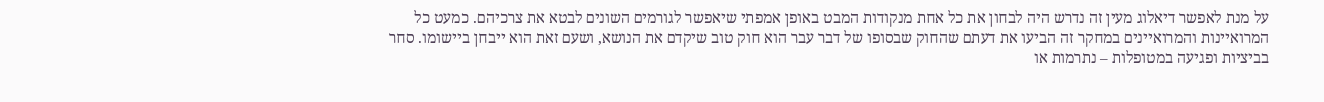על מנת לאפשר דיאלוג מעין זה נדרש היה לבחון את כל אחת מנקודות המבט באופן אמפתי שיאפשר לגורמים השונים לבטא את צרכיהם. כמעט כל המרואיינות והמרואיינים במחקר זה הביעו את דעתם שהחוק שבסופו של דבר עבר הוא חוק טוב שיקדם את הנושא, ושעם זאת הוא ייבחן ביישומו. סחר בביציות ופגיעה במטופלות – נתרמות או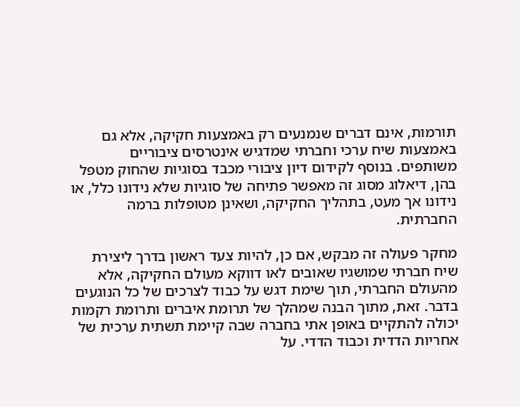תורמות, אינם דברים שנמנעים רק באמצעות חקיקה, אלא גם באמצעות שיח ערכי וחברתי שמדגיש אינטרסים ציבוריים משותפים. בנוסף לקידום דיון ציבורי מכבד בסוגיות שהחוק מטפל בהן, דיאלוג מסוג זה מאפשר פתיחה של סוגיות שלא נידונו כלל, או נידונו אך מעט, בתהליך החקיקה, ושאינן מטופלות ברמה החברתית.

מחקר פעולה זה מבקש, אם כן, להיות צעד ראשון בדרך ליצירת שיח חברתי שמושגיו שאובים לאו דווקא מעולם החקיקה, אלא מהעולם החברתי, תוך שימת דגש על כבוד לצרכים של כל הנוגעים בדבר. זאת, מתוך הבנה שמהלך של תרומת איברים ותרומת רקמות יכולה להתקיים באופן אתי בחברה שבה קיימת תשתית ערכית של אחריות הדדית וכבוד הדדי. על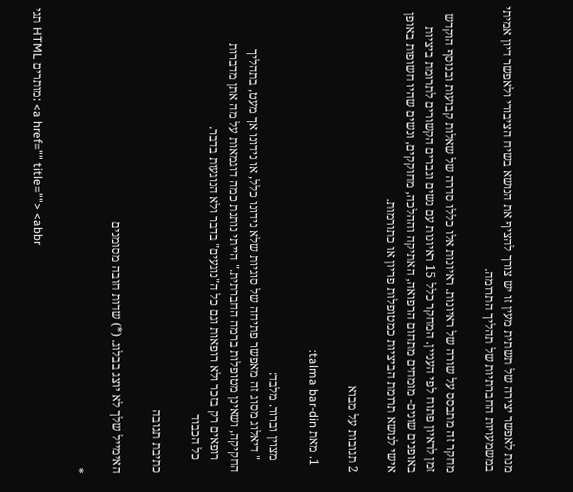מנת לאפשר יצירה של תשתית מעין זו יש צורך להציף את הנושא בשיח הציבורי ולאפשר דיון אמיתי במשמעויות החברתיות של תהליך התרומה.

מחקר זה מתבסס על שורה של ראיונות. ראיונות אלו כללו סדרה של שאלות קבועות ובנוסף הוקדש זמן לראיון פתוח לפי העניין. המחקר כלל 15 ראיונות עם נשים וגברים הקשורים לתרומת ביציות באופנים שונים- מומחים מתחום הרפואה, האתיקה וההלכה, מחוקקים, ונשים שהיו חשופות באופן אישי לנושא תרומת הביציות כמטופלות פריון או כתורמות.

2 תגובות על מבוא

  1. מאת talma bar-din:

    מצוין וברור. מלבד:
    " דיאלוג מסוג זה מאפשר פתיחה של סוגיות שלא נידונו כלל, או נידונו אך מעט, בתהליך החקיקה, ושאינן מטופלות ברמה החברתית." הייתי נותנת כמה דוגמאות על מה אתן מדברות
    רופאים רק בזכר ולא רופאות וגם כל ה"נוגעים" בדבר ולא הנוגעות בדבר.
    כל הכבוד

כתיבת תגובה

האימייל שלך לא יוצג בבלוג. (*) שדות חובה מסומנים

*

תגי HTML מותרים: <a href="" title=""> <abbr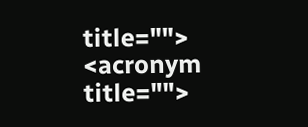title=""> <acronym title="">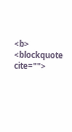<b> <blockquote cite="">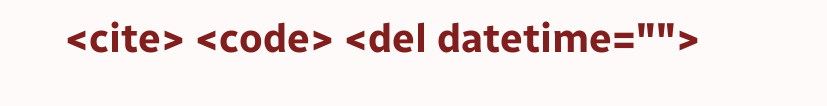<cite> <code> <del datetime="">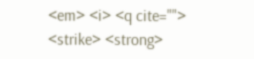<em> <i> <q cite=""> <strike> <strong>